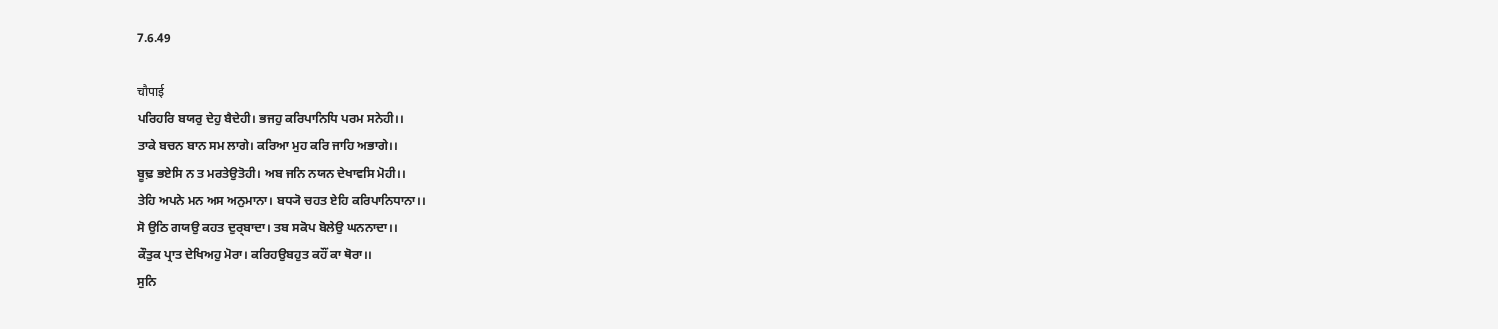7.6.49

चौपाई
ਪਰਿਹਰਿ ਬਯਰੁ ਦੇਹੁ ਬੈਦੇਹੀ। ਭਜਹੁ ਕਰਿਪਾਨਿਧਿ ਪਰਮ ਸਨੇਹੀ।।
ਤਾਕੇ ਬਚਨ ਬਾਨ ਸਮ ਲਾਗੇ। ਕਰਿਆ ਮੁਹ ਕਰਿ ਜਾਹਿ ਅਭਾਗੇ।।
ਬੂਢ਼ ਭਏਸਿ ਨ ਤ ਮਰਤੇਉਤੋਹੀ। ਅਬ ਜਨਿ ਨਯਨ ਦੇਖਾਵਸਿ ਮੋਹੀ।।
ਤੇਹਿ ਅਪਨੇ ਮਨ ਅਸ ਅਨੁਮਾਨਾ। ਬਧ੍ਯੋ ਚਹਤ ਏਹਿ ਕਰਿਪਾਨਿਧਾਨਾ।।
ਸੋ ਉਠਿ ਗਯਉ ਕਹਤ ਦੁਰ੍ਬਾਦਾ। ਤਬ ਸਕੋਪ ਬੋਲੇਉ ਘਨਨਾਦਾ।।
ਕੌਤੁਕ ਪ੍ਰਾਤ ਦੇਖਿਅਹੁ ਮੋਰਾ। ਕਰਿਹਉਬਹੁਤ ਕਹੌਂ ਕਾ ਥੋਰਾ।।
ਸੁਨਿ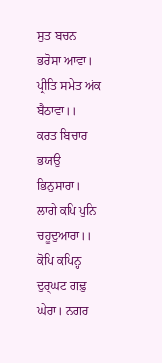ਸੁਤ ਬਚਨ ਭਰੋਸਾ ਆਵਾ। ਪ੍ਰੀਤਿ ਸਮੇਤ ਅਂਕ ਬੈਠਾਵਾ।।
ਕਰਤ ਬਿਚਾਰ ਭਯਉ ਭਿਨੁਸਾਰਾ। ਲਾਗੇ ਕਪਿ ਪੁਨਿ ਚਹੂਦੁਆਰਾ।।
ਕੋਪਿ ਕਪਿਨ੍ਹ ਦੁਰ੍ਘਟ ਗਢ਼ੁ ਘੇਰਾ। ਨਗਰ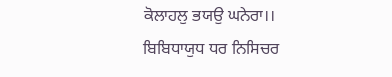ਕੋਲਾਹਲੁ ਭਯਉ ਘਨੇਰਾ।।
ਬਿਬਿਧਾਯੁਧ ਧਰ ਨਿਸਿਚਰ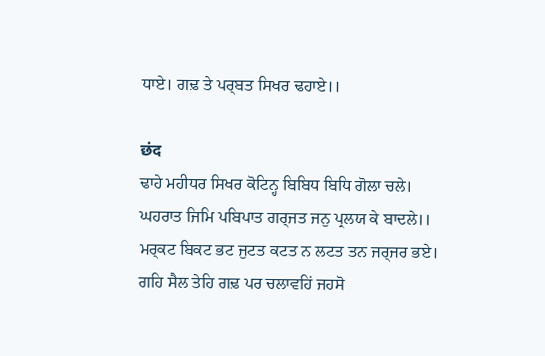ਧਾਏ। ਗਢ਼ ਤੇ ਪਰ੍ਬਤ ਸਿਖਰ ਢਹਾਏ।।

छंद
ਢਾਹੇ ਮਹੀਧਰ ਸਿਖਰ ਕੋਟਿਨ੍ਹ ਬਿਬਿਧ ਬਿਧਿ ਗੋਲਾ ਚਲੇ।
ਘਹਰਾਤ ਜਿਮਿ ਪਬਿਪਾਤ ਗਰ੍ਜਤ ਜਨੁ ਪ੍ਰਲਯ ਕੇ ਬਾਦਲੇ।।
ਮਰ੍ਕਟ ਬਿਕਟ ਭਟ ਜੁਟਤ ਕਟਤ ਨ ਲਟਤ ਤਨ ਜਰ੍ਜਰ ਭਏ।
ਗਹਿ ਸੈਲ ਤੇਹਿ ਗਢ਼ ਪਰ ਚਲਾਵਹਿਂ ਜਹਸੋ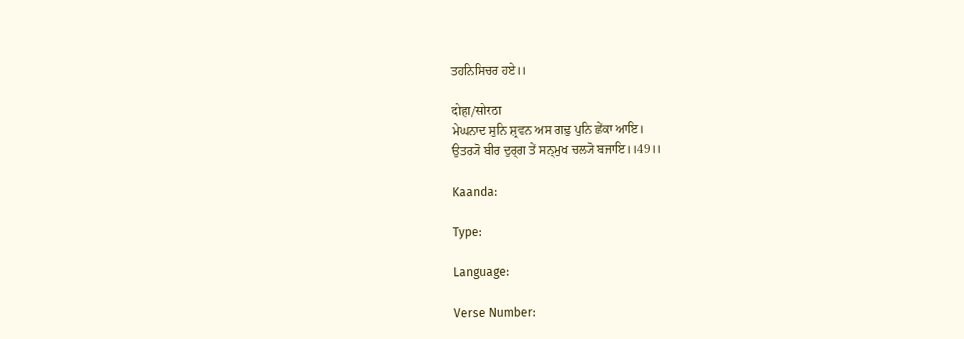ਤਹਨਿਸਿਚਰ ਹਏ।।

दोहा/सोरठा
ਮੇਘਨਾਦ ਸੁਨਿ ਸ਼੍ਰਵਨ ਅਸ ਗਢ਼ੁ ਪੁਨਿ ਛੇਂਕਾ ਆਇ।
ਉਤਰ੍ਯੋ ਬੀਰ ਦੁਰ੍ਗ ਤੇਂ ਸਨ੍ਮੁਖ ਚਲ੍ਯੋ ਬਜਾਇ।।49।।

Kaanda:

Type:

Language:

Verse Number: